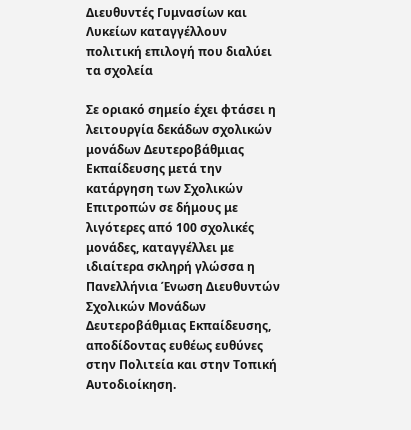Διευθυντές Γυμνασίων και Λυκείων καταγγέλλουν πολιτική επιλογή που διαλύει τα σχολεία

Σε οριακό σημείο έχει φτάσει η λειτουργία δεκάδων σχολικών μονάδων Δευτεροβάθμιας Εκπαίδευσης μετά την κατάργηση των Σχολικών Επιτροπών σε δήμους με λιγότερες από 100 σχολικές μονάδες, καταγγέλλει με ιδιαίτερα σκληρή γλώσσα η Πανελλήνια Ένωση Διευθυντών Σχολικών Μονάδων Δευτεροβάθμιας Εκπαίδευσης, αποδίδοντας ευθέως ευθύνες στην Πολιτεία και στην Τοπική Αυτοδιοίκηση.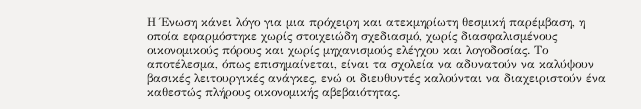Η Ένωση κάνει λόγο για μια πρόχειρη και ατεκμηρίωτη θεσμική παρέμβαση, η οποία εφαρμόστηκε χωρίς στοιχειώδη σχεδιασμό, χωρίς διασφαλισμένους οικονομικούς πόρους και χωρίς μηχανισμούς ελέγχου και λογοδοσίας. Το αποτέλεσμα, όπως επισημαίνεται, είναι τα σχολεία να αδυνατούν να καλύψουν βασικές λειτουργικές ανάγκες, ενώ οι διευθυντές καλούνται να διαχειριστούν ένα καθεστώς πλήρους οικονομικής αβεβαιότητας.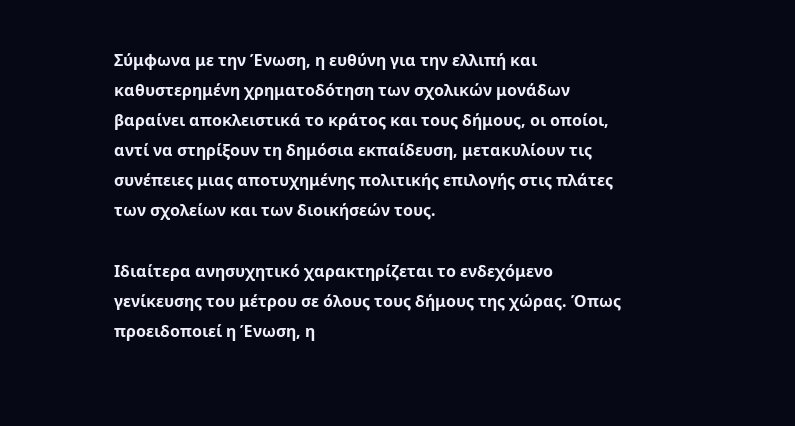Σύμφωνα με την Ένωση, η ευθύνη για την ελλιπή και καθυστερημένη χρηματοδότηση των σχολικών μονάδων βαραίνει αποκλειστικά το κράτος και τους δήμους, οι οποίοι, αντί να στηρίξουν τη δημόσια εκπαίδευση, μετακυλίουν τις συνέπειες μιας αποτυχημένης πολιτικής επιλογής στις πλάτες των σχολείων και των διοικήσεών τους.

Ιδιαίτερα ανησυχητικό χαρακτηρίζεται το ενδεχόμενο γενίκευσης του μέτρου σε όλους τους δήμους της χώρας. Όπως προειδοποιεί η Ένωση, η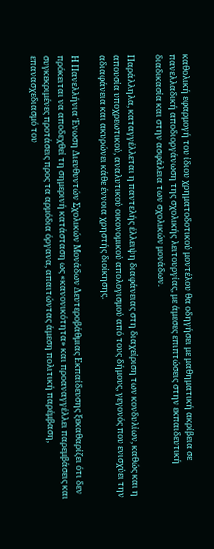καθολική εφαρμογή του ίδιου χρηματοδοτικού μοντέλου θα οδηγήσει με μαθηματική ακρίβεια σε πανελλαδική αποδιοργάνωση της σχολικής λειτουργίας, με άμεσες επιπτώσεις στην εκπαιδευτική διαδικασία και στην ασφάλεια των σχολικών μονάδων.

Παράλληλα, καταγγέλλεται η παντελής έλλειψη διαφάνειας στη διαχείριση των κονδυλίων, καθώς και η απουσία υποχρεωτικού, αναλυτικού οικονομικού απολογισμού από τους δήμους, γεγονός που ενισχύει την αδιαφάνεια και ακυρώνει κάθε έννοια χρηστής διοίκησης.

Η Πανελλήνια Ένωση Διευθυντών Σχολικών Μονάδων Δευτεροβάθμιας Εκπαίδευσης ξεκαθαρίζει ότι δεν πρόκειται να αποδεχθεί τη σημερινή κατάσταση ως «κανονικότητα» και προαναγγέλλει παρεμβάσεις και συγκεκριμένες προτάσεις προς τα αρμόδια όργανα, απαιτώντας άμεση πολιτική παρέμβαση, επανασχεδιασμό του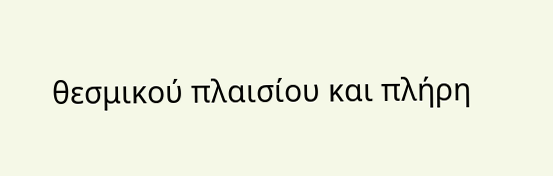θεσμικού πλαισίου και πλήρη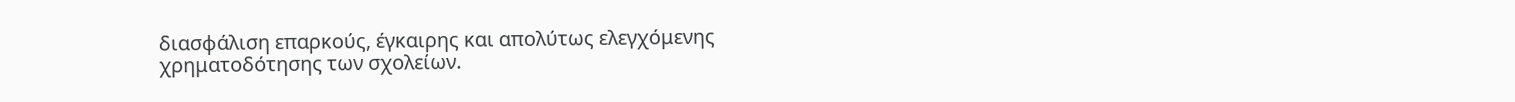διασφάλιση επαρκούς, έγκαιρης και απολύτως ελεγχόμενης χρηματοδότησης των σχολείων.